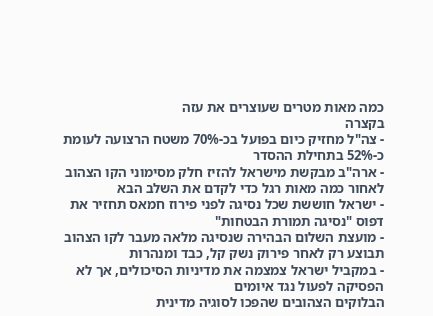כמה מאות מטרים שעוצרים את עזה
בקצרה
- צה"ל מחזיק כיום בפועל בכ-70% משטח הרצועה לעומת כ-52% בתחילת ההסדר
- ארה"ב מבקשת מישראל להזיז חלק מסימוני הקו הצהוב לאחור כמה מאות רגל כדי לקדם את השלב הבא
- ישראל חוששת שכל נסיגה לפני פירוז חמאס תחזיר את דפוס "נסיגה תמורת הבטחות"
- מועצת השלום הבהירה שנסיגה מלאה מעבר לקו הצהוב תבוצע רק לאחר פירוק נשק קל, כבד ומנהרות
- במקביל ישראל צמצמה את מדיניות הסיכולים, אך לא הפסיקה לפעול נגד איומים
הבלוקים הצהובים שהפכו לסוגיה מדינית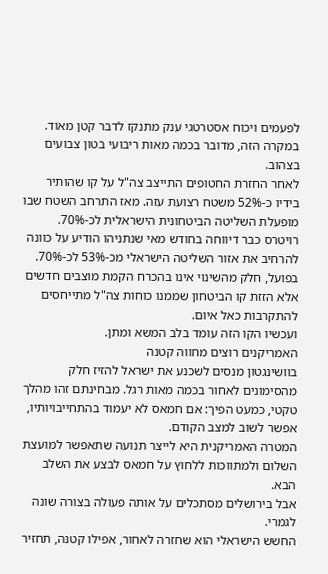לפעמים ויכוח אסטרטגי ענק מתנקז לדבר קטן מאוד. במקרה הזה, מדובר בכמה מאות ריבועי בטון צבועים בצהוב.
לאחר החזרת החטופים התייצב צה"ל על קו שהותיר בידיו כ-52% משטח רצועת עזה. מאז התרחב השטח שבו מופעלת השליטה הביטחונית הישראלית לכ-70%.
רויטרס כבר דיווחה בחודש מאי שנתניהו הודיע על כוונה להרחיב את אזור השליטה הישראלי מכ-53% לכ-70%.
בפועל, חלק מהשינוי אינו בהכרח הקמת מוצבים חדשים אלא הזזת קו הביטחון שממנו כוחות צה"ל מתייחסים להתקרבות כאל איום.
ועכשיו הקו הזה עומד בלב המשא ומתן.
האמריקנים רוצים מחווה קטנה
בוושינגטון מנסים לשכנע את ישראל להזיז חלק מהסימונים לאחור בכמה מאות רגל. מבחינתם זהו מהלך טקטי, כמעט הפיך: אם חמאס לא יעמוד בהתחייבויותיו, אפשר לשוב למצב הקודם.
המטרה האמריקנית היא לייצר תנועה שתאפשר למועצת השלום ולמתווכות ללחוץ על חמאס לבצע את השלב הבא.
אבל בירושלים מסתכלים על אותה פעולה בצורה שונה לגמרי.
החשש הישראלי הוא שחזרה לאחור, אפילו קטנה, תחזיר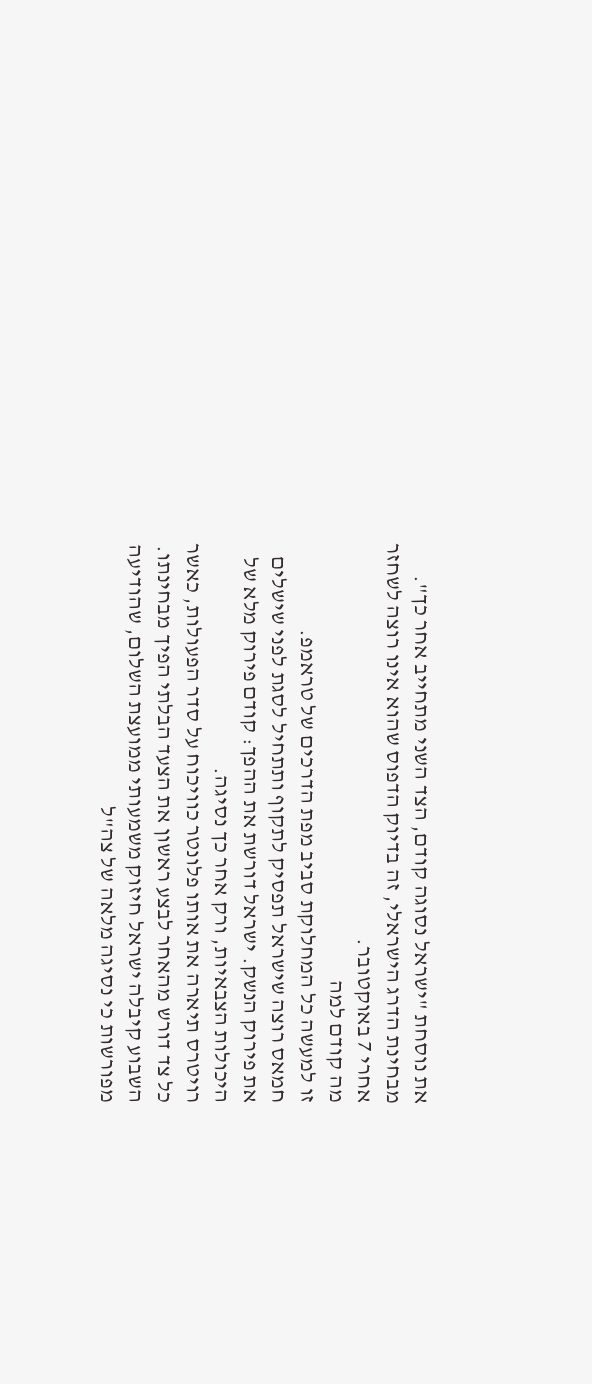את נוסחת "ישראל נסוגה קודם, הצד השני מתחייב אחר כך". מבחינת הדרג הישראלי, זה בדיוק הדפוס שהוא אינו רוצה לשחזר אחרי 7 באוקטובר.
מה קודם למה
זו למעשה כל המחלוקת סביב מפת הדרכים של טראמפ.
חמאס רוצה שישראל תפסיק לתקוף ותתחיל לסגת לפני שישלים את פירוק הנשק. ישראל דורשת את ההפך: קודם פירוק מלא של היכולות הצבאיות, ורק אחר כך נסיגה.
רויטרס תיארה את אותו פלונטר כוויכוח על סדר הפעולות, כאשר כל צד דורש מהאחר לבצע ראשון את הצעד הבלתי הפיך מבחינתו.
השבוע קיבלה ישראל חיזוק משמעותי ממועצת השלום, שהודיעה מפורשות כי נסיגה מלאה של צה"ל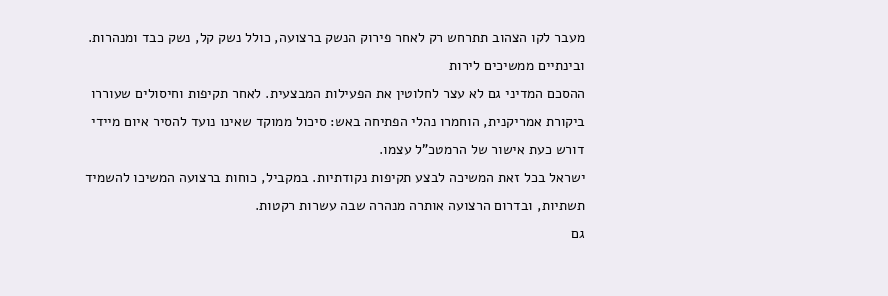מעבר לקו הצהוב תתרחש רק לאחר פירוק הנשק ברצועה, כולל נשק קל, נשק כבד ומנהרות.
ובינתיים ממשיכים לירות
ההסכם המדיני גם לא עצר לחלוטין את הפעילות המבצעית. לאחר תקיפות וחיסולים שעוררו ביקורת אמריקנית, הוחמרו נהלי הפתיחה באש: סיכול ממוקד שאינו נועד להסיר איום מיידי דורש כעת אישור של הרמטכ"ל עצמו.
ישראל בכל זאת המשיכה לבצע תקיפות נקודתיות. במקביל, כוחות ברצועה המשיכו להשמיד תשתיות, ובדרום הרצועה אותרה מנהרה שבה עשרות רקטות.
גם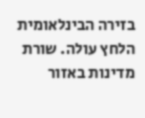בזירה הבינלאומית הלחץ עולה. שורת מדינות באזור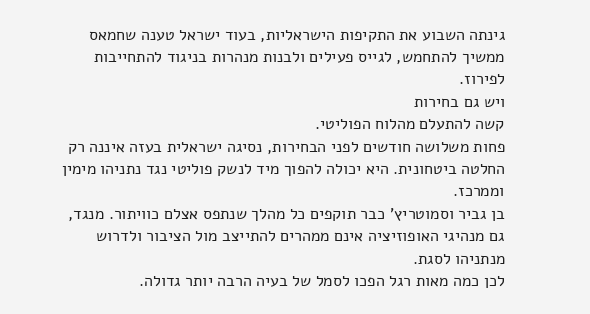גינתה השבוע את התקיפות הישראליות, בעוד ישראל טענה שחמאס ממשיך להתחמש, לגייס פעילים ולבנות מנהרות בניגוד להתחייבות לפירוז.
ויש גם בחירות
קשה להתעלם מהלוח הפוליטי.
פחות משלושה חודשים לפני הבחירות, נסיגה ישראלית בעזה איננה רק החלטה ביטחונית. היא יכולה להפוך מיד לנשק פוליטי נגד נתניהו מימין וממרכז.
בן גביר וסמוטריץ' כבר תוקפים כל מהלך שנתפס אצלם כוויתור. מנגד, גם מנהיגי האופוזיציה אינם ממהרים להתייצב מול הציבור ולדרוש מנתניהו לסגת.
לכן כמה מאות רגל הפכו לסמל של בעיה הרבה יותר גדולה.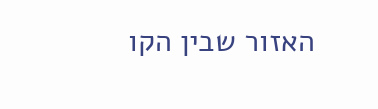האזור שבין הקו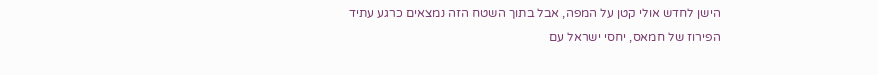הישן לחדש אולי קטן על המפה, אבל בתוך השטח הזה נמצאים כרגע עתיד הפירוז של חמאס, יחסי ישראל עם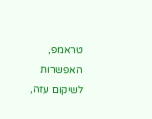טראמפ, האפשרות לשיקום עזה,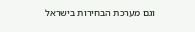וגם מערכת הבחירות בישראל